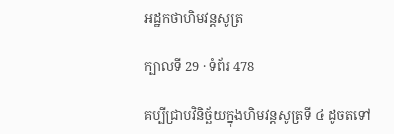អដ្ឋកថាហិមវន្តសូត្រ

ក្បាលទី 29 · ទំព័រ 478

គប្បីជ្រាបវិនិច្ឆ័យក្នុងហិមវន្តសូត្រទី ៤ ដូចតទៅ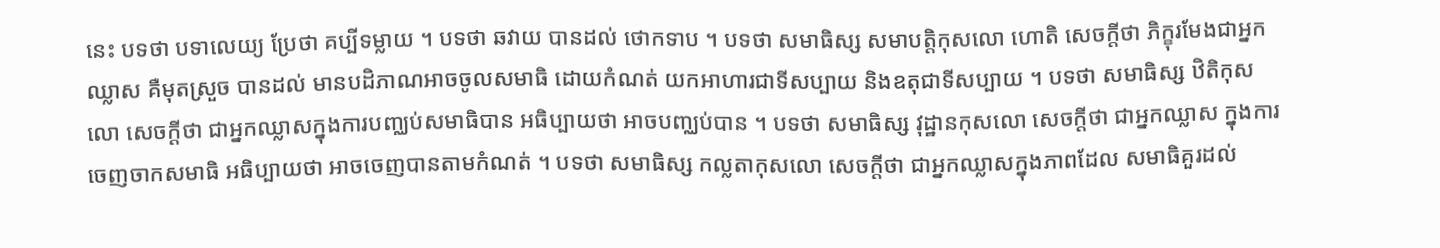នេះ បទថា បទាលេយ្យ ប្រែថា គប្បីទម្លាយ ។ បទថា ឆវាយ បានដល់ ថោកទាប ។ បទថា សមាធិស្ស សមាបត្តិកុសលោ ហោតិ សេចក្តីថា ភិក្ខុរមែងជាអ្នកឈ្លាស គឺមុតស្រួច បានដល់ មានបដិភាណអាចចូលសមាធិ ដោយកំណត់ យកអាហារជាទីសប្បាយ និងឧតុជាទីសប្បាយ ។ បទថា សមាធិស្ស ឋិតិកុសលោ សេចក្តីថា ជាអ្នកឈ្លាសក្នុងការបញ្ឈប់សមាធិបាន អធិប្បាយថា អាចបញ្ឈប់បាន ។ បទថា សមាធិស្ស វុដ្ឋានកុសលោ សេចក្តីថា ជាអ្នកឈ្លាស ក្នុងការចេញចាកសមាធិ អធិប្បាយថា អាចចេញបានតាមកំណត់ ។ បទថា សមាធិស្ស កល្លតាកុសលោ សេចក្តីថា ជាអ្នកឈ្លាសក្នុងភាពដែល សមាធិគួរដល់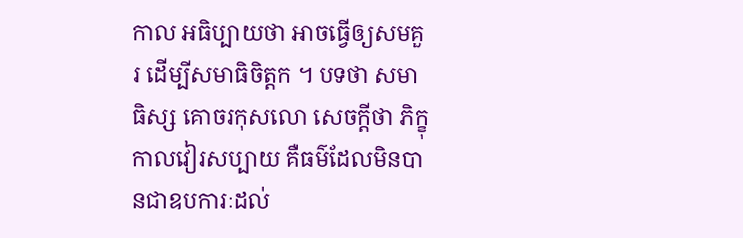កាល អធិប្បាយថា អាចធ្វើឲ្យសមគួរ ដើម្បីសមាធិចិត្តក ។ បទថា សមាធិស្ស គោចរកុសលោ សេចក្តីថា ភិក្ខុកាលវៀរសប្បាយ គឺធម៌ដែលមិនបានជាឧបការៈដល់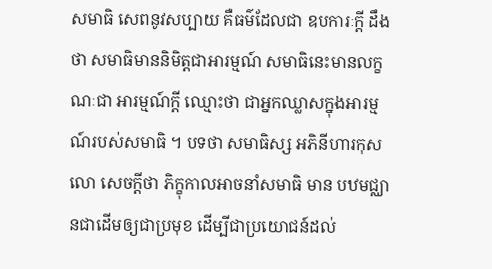សមាធិ សេពនូវសប្បាយ គឺធម៌ដែលជា ឧបការៈក្តី ដឹងថា សមាធិមាននិមិត្តជាអារម្មណ៍ សមាធិនេះមានលក្ខណៈជា អារម្មណ៍ក្តី ឈ្មោះថា ជាអ្នកឈ្លាសក្នុងអារម្មណ៍របស់សមាធិ ។ បទថា សមាធិស្ស អភិនីហារកុសលោ សេចក្តីថា ភិក្ខុកាលអាចនាំសមាធិ មាន បឋមជ្ឈានជាដើមឲ្យជាប្រមុខ ដើម្បីជាប្រយោជន៍ដល់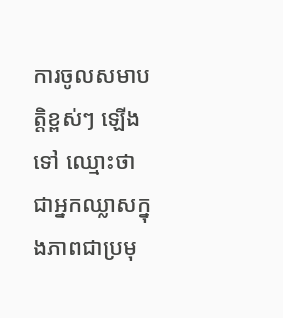ការចូលសមាបត្តិខ្ពស់ៗ ឡើងទៅ ឈ្មោះថា ជាអ្នកឈ្លាសក្នុងភាពជាប្រមុ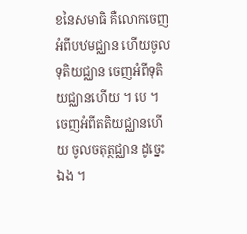ខនៃសមាធិ គឺលោកចេញ អំពីបឋមជ្ឈាន ហើយចូលទុតិយជ្ឈាន ចេញអំពីទុតិយជ្ឈានហើយ ។ បេ ។ ចេញអំពីតតិយជ្ឈានហើយ ចូលចតុត្ថជ្ឈាន ដូច្នេះឯង ។